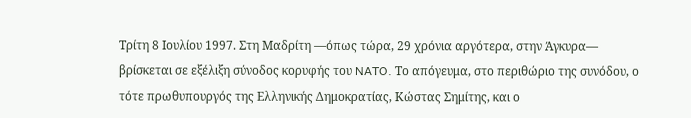Τρίτη 8 Ιουλίου 1997. Στη Μαδρίτη —όπως τώρα, 29 χρόνια αργότερα, στην Άγκυρα— βρίσκεται σε εξέλιξη σύνοδος κορυφής του NATO. Το απόγευμα, στο περιθώριο της συνόδου, ο τότε πρωθυπουργός της Ελληνικής Δημοκρατίας, Κώστας Σημίτης, και ο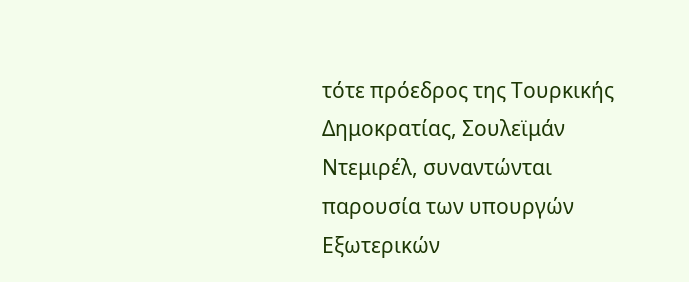τότε πρόεδρος της Τουρκικής Δημοκρατίας, Σουλεϊμάν Ντεμιρέλ, συναντώνται παρουσία των υπουργών Εξωτερικών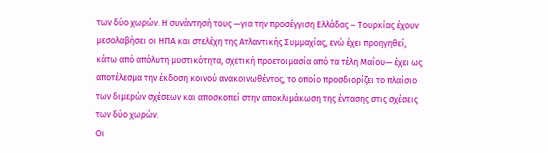των δύο χωρών. Η συνάντησή τους —για την προσέγγιση Ελλάδας – Τουρκίας έχουν μεσολαβήσει οι ΗΠΑ και στελέχη της Ατλαντικής Συμμαχίας, ενώ έχει προηγηθεί, κάτω από απόλυτη μυστικότητα, σχετική προετοιμασία από τα τέλη Μαΐου— έχει ως αποτέλεσμα την έκδοση κοινού ανακοινωθέντος, το οποίο προσδιορίζει το πλαίσιο των διμερών σχέσεων και αποσκοπεί στην αποκλιμάκωση της έντασης στις σχέσεις των δύο χωρών.
Οι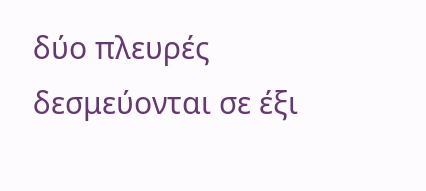δύο πλευρές δεσμεύονται σε έξι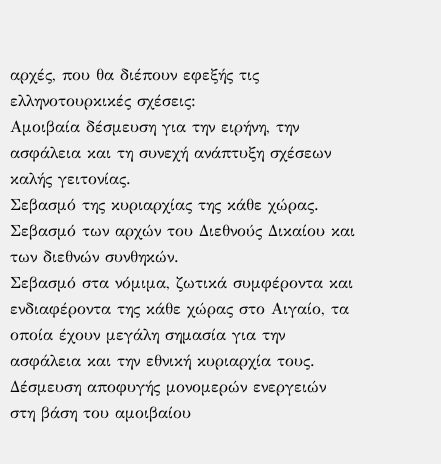αρχές, που θα διέπουν εφεξής τις ελληνοτουρκικές σχέσεις:
Αμοιβαία δέσμευση για την ειρήνη, την ασφάλεια και τη συνεχή ανάπτυξη σχέσεων καλής γειτονίας.
Σεβασμό της κυριαρχίας της κάθε χώρας.
Σεβασμό των αρχών του Διεθνούς Δικαίου και των διεθνών συνθηκών.
Σεβασμό στα νόμιμα, ζωτικά συμφέροντα και ενδιαφέροντα της κάθε χώρας στο Αιγαίο, τα οποία έχουν μεγάλη σημασία για την ασφάλεια και την εθνική κυριαρχία τους.
Δέσμευση αποφυγής μονομερών ενεργειών στη βάση του αμοιβαίου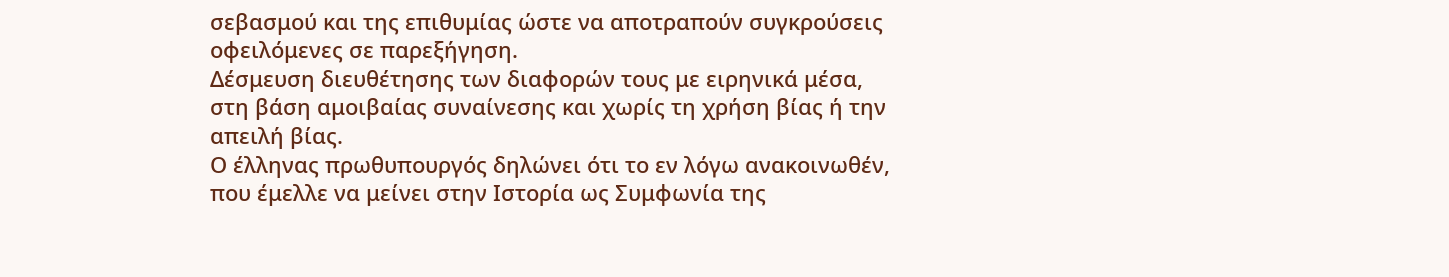σεβασμού και της επιθυμίας ώστε να αποτραπούν συγκρούσεις οφειλόμενες σε παρεξήγηση.
Δέσμευση διευθέτησης των διαφορών τους με ειρηνικά μέσα, στη βάση αμοιβαίας συναίνεσης και χωρίς τη χρήση βίας ή την απειλή βίας.
Ο έλληνας πρωθυπουργός δηλώνει ότι το εν λόγω ανακοινωθέν, που έμελλε να μείνει στην Ιστορία ως Συμφωνία της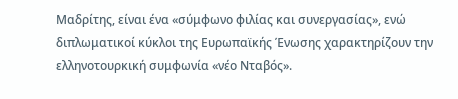Μαδρίτης, είναι ένα «σύμφωνο φιλίας και συνεργασίας», ενώ διπλωματικοί κύκλοι της Ευρωπαϊκής Ένωσης χαρακτηρίζουν την ελληνοτουρκική συμφωνία «νέο Νταβός».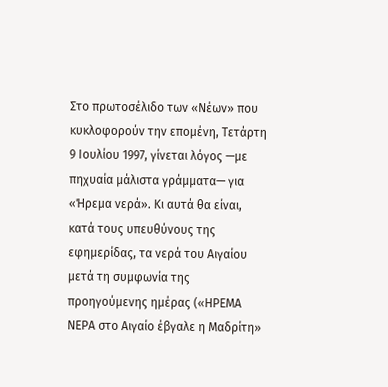Στο πρωτοσέλιδο των «Νέων» που κυκλοφορούν την επομένη, Τετάρτη 9 Ιουλίου 1997, γίνεται λόγος —με πηχυαία μάλιστα γράμματα— για «Ήρεμα νερά». Κι αυτά θα είναι, κατά τους υπευθύνους της εφημερίδας, τα νερά του Αιγαίου μετά τη συμφωνία της προηγούμενης ημέρας («ΗΡΕΜΑ ΝΕΡΑ στο Αιγαίο έβγαλε η Μαδρίτη»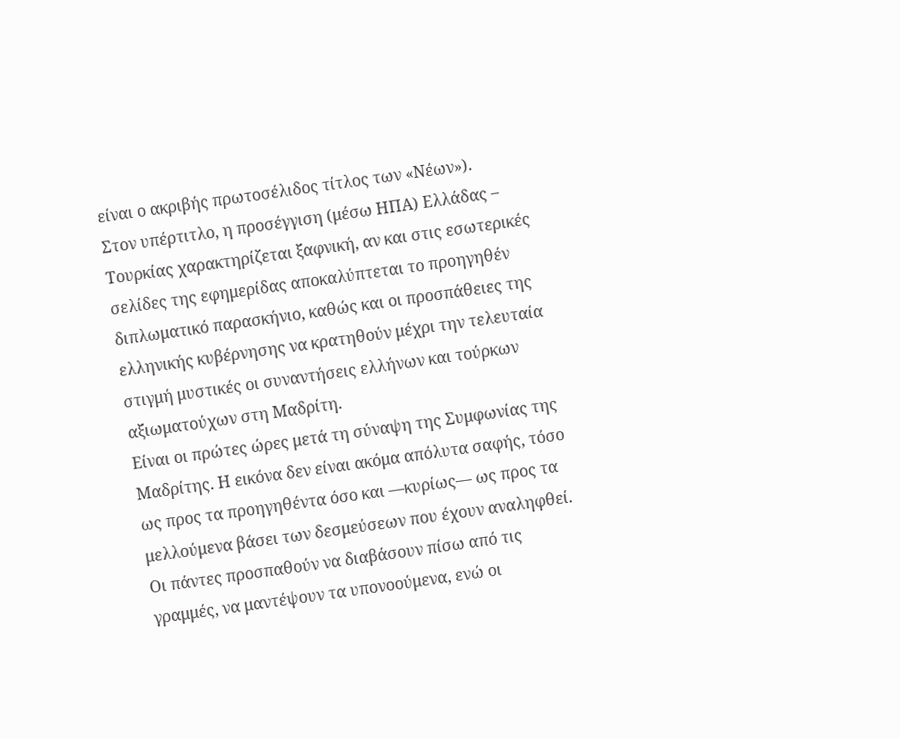είναι ο ακριβής πρωτοσέλιδος τίτλος των «Νέων»).
Στον υπέρτιτλο, η προσέγγιση (μέσω ΗΠΑ) Ελλάδας – Τουρκίας χαρακτηρίζεται ξαφνική, αν και στις εσωτερικές σελίδες της εφημερίδας αποκαλύπτεται το προηγηθέν διπλωματικό παρασκήνιο, καθώς και οι προσπάθειες της ελληνικής κυβέρνησης να κρατηθούν μέχρι την τελευταία στιγμή μυστικές οι συναντήσεις ελλήνων και τούρκων αξιωματούχων στη Μαδρίτη.
Είναι οι πρώτες ώρες μετά τη σύναψη της Συμφωνίας της Μαδρίτης. Η εικόνα δεν είναι ακόμα απόλυτα σαφής, τόσο ως προς τα προηγηθέντα όσο και —κυρίως— ως προς τα μελλούμενα βάσει των δεσμεύσεων που έχουν αναληφθεί. Οι πάντες προσπαθούν να διαβάσουν πίσω από τις γραμμές, να μαντέψουν τα υπονοούμενα, ενώ οι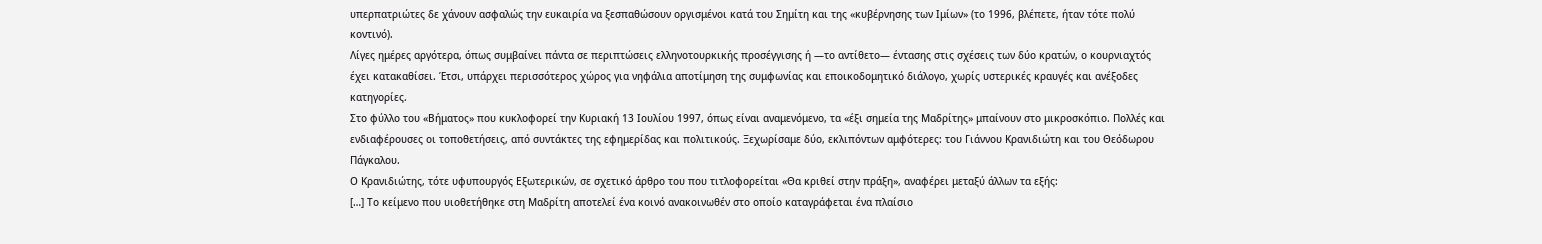υπερπατριώτες δε χάνουν ασφαλώς την ευκαιρία να ξεσπαθώσουν οργισμένοι κατά του Σημίτη και της «κυβέρνησης των Ιμίων» (το 1996, βλέπετε, ήταν τότε πολύ κοντινό).
Λίγες ημέρες αργότερα, όπως συμβαίνει πάντα σε περιπτώσεις ελληνοτουρκικής προσέγγισης ή —το αντίθετο— έντασης στις σχέσεις των δύο κρατών, ο κουρνιαχτός έχει κατακαθίσει. Έτσι, υπάρχει περισσότερος χώρος για νηφάλια αποτίμηση της συμφωνίας και εποικοδομητικό διάλογο, χωρίς υστερικές κραυγές και ανέξοδες κατηγορίες.
Στο φύλλο του «Βήματος» που κυκλοφορεί την Κυριακή 13 Ιουλίου 1997, όπως είναι αναμενόμενο, τα «έξι σημεία της Μαδρίτης» μπαίνουν στο μικροσκόπιο. Πολλές και ενδιαφέρουσες οι τοποθετήσεις, από συντάκτες της εφημερίδας και πολιτικούς. Ξεχωρίσαμε δύο, εκλιπόντων αμφότερες: του Γιάννου Κρανιδιώτη και του Θεόδωρου Πάγκαλου.
Ο Κρανιδιώτης, τότε υφυπουργός Εξωτερικών, σε σχετικό άρθρο του που τιτλοφορείται «Θα κριθεί στην πράξη», αναφέρει μεταξύ άλλων τα εξής:
[…] Το κείμενο που υιοθετήθηκε στη Μαδρίτη αποτελεί ένα κοινό ανακοινωθέν στο οποίο καταγράφεται ένα πλαίσιο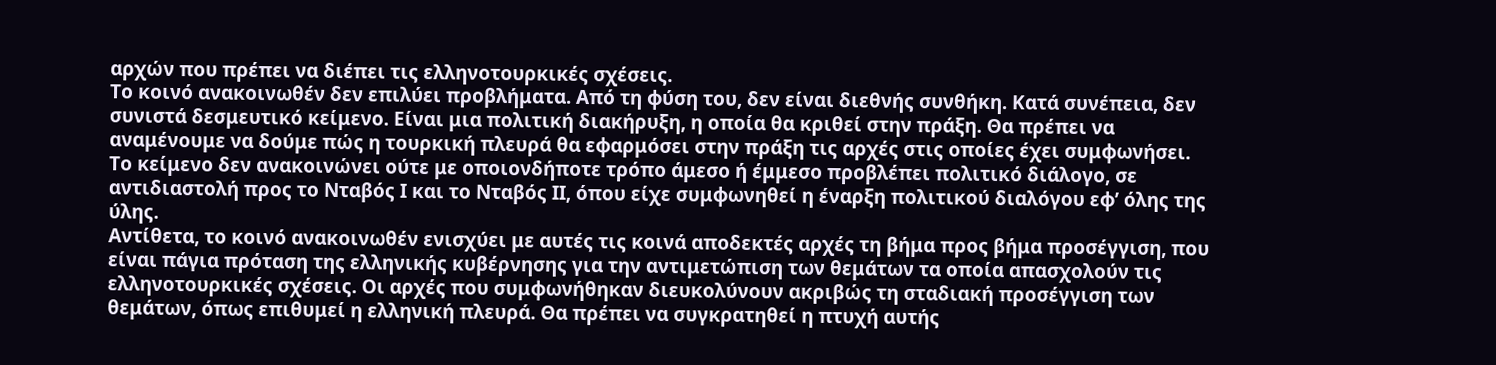αρχών που πρέπει να διέπει τις ελληνοτουρκικές σχέσεις.
Το κοινό ανακοινωθέν δεν επιλύει προβλήματα. Από τη φύση του, δεν είναι διεθνής συνθήκη. Κατά συνέπεια, δεν συνιστά δεσμευτικό κείμενο. Είναι μια πολιτική διακήρυξη, η οποία θα κριθεί στην πράξη. Θα πρέπει να αναμένουμε να δούμε πώς η τουρκική πλευρά θα εφαρμόσει στην πράξη τις αρχές στις οποίες έχει συμφωνήσει.
Το κείμενο δεν ανακοινώνει ούτε με οποιονδήποτε τρόπο άμεσο ή έμμεσο προβλέπει πολιτικό διάλογο, σε αντιδιαστολή προς το Νταβός Ι και το Νταβός ΙΙ, όπου είχε συμφωνηθεί η έναρξη πολιτικού διαλόγου εφ’ όλης της ύλης.
Αντίθετα, το κοινό ανακοινωθέν ενισχύει με αυτές τις κοινά αποδεκτές αρχές τη βήμα προς βήμα προσέγγιση, που είναι πάγια πρόταση της ελληνικής κυβέρνησης για την αντιμετώπιση των θεμάτων τα οποία απασχολούν τις ελληνοτουρκικές σχέσεις. Οι αρχές που συμφωνήθηκαν διευκολύνουν ακριβώς τη σταδιακή προσέγγιση των θεμάτων, όπως επιθυμεί η ελληνική πλευρά. Θα πρέπει να συγκρατηθεί η πτυχή αυτής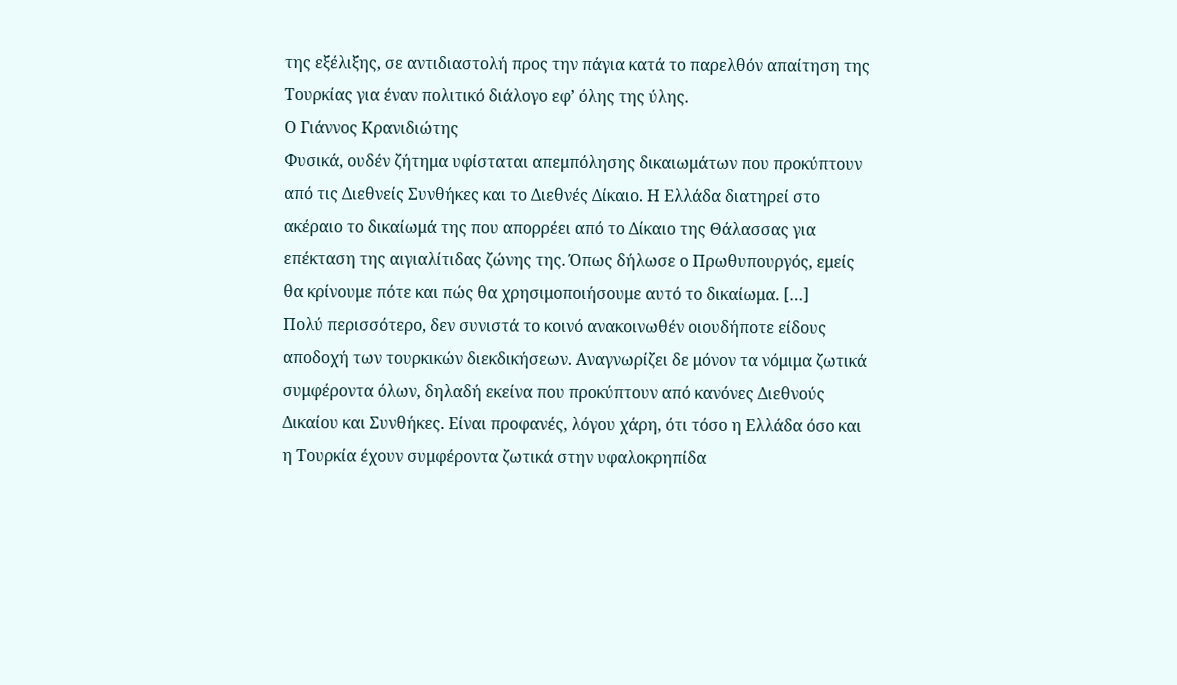της εξέλιξης, σε αντιδιαστολή προς την πάγια κατά το παρελθόν απαίτηση της Τουρκίας για έναν πολιτικό διάλογο εφ’ όλης της ύλης.
Ο Γιάννος Κρανιδιώτης
Φυσικά, ουδέν ζήτημα υφίσταται απεμπόλησης δικαιωμάτων που προκύπτουν από τις Διεθνείς Συνθήκες και το Διεθνές Δίκαιο. Η Ελλάδα διατηρεί στο ακέραιο το δικαίωμά της που απορρέει από το Δίκαιο της Θάλασσας για επέκταση της αιγιαλίτιδας ζώνης της. Όπως δήλωσε ο Πρωθυπουργός, εμείς θα κρίνουμε πότε και πώς θα χρησιμοποιήσουμε αυτό το δικαίωμα. […]
Πολύ περισσότερο, δεν συνιστά το κοινό ανακοινωθέν οιουδήποτε είδους αποδοχή των τουρκικών διεκδικήσεων. Αναγνωρίζει δε μόνον τα νόμιμα ζωτικά συμφέροντα όλων, δηλαδή εκείνα που προκύπτουν από κανόνες Διεθνούς Δικαίου και Συνθήκες. Είναι προφανές, λόγου χάρη, ότι τόσο η Ελλάδα όσο και η Τουρκία έχουν συμφέροντα ζωτικά στην υφαλοκρηπίδα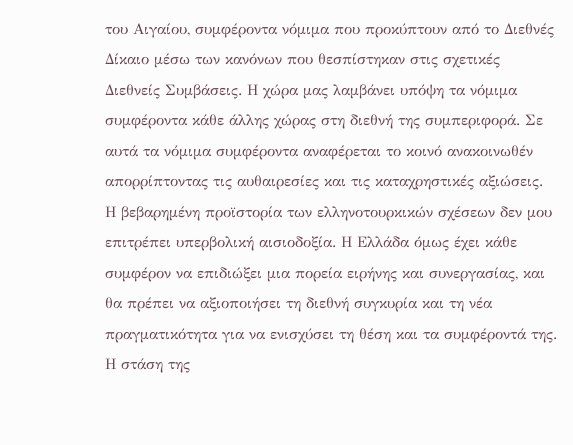του Αιγαίου, συμφέροντα νόμιμα που προκύπτουν από το Διεθνές Δίκαιο μέσω των κανόνων που θεσπίστηκαν στις σχετικές Διεθνείς Συμβάσεις. Η χώρα μας λαμβάνει υπόψη τα νόμιμα συμφέροντα κάθε άλλης χώρας στη διεθνή της συμπεριφορά. Σε αυτά τα νόμιμα συμφέροντα αναφέρεται το κοινό ανακοινωθέν απορρίπτοντας τις αυθαιρεσίες και τις καταχρηστικές αξιώσεις.
Η βεβαρημένη προϊστορία των ελληνοτουρκικών σχέσεων δεν μου επιτρέπει υπερβολική αισιοδοξία. Η Ελλάδα όμως έχει κάθε συμφέρον να επιδιώξει μια πορεία ειρήνης και συνεργασίας, και θα πρέπει να αξιοποιήσει τη διεθνή συγκυρία και τη νέα πραγματικότητα για να ενισχύσει τη θέση και τα συμφέροντά της. Η στάση της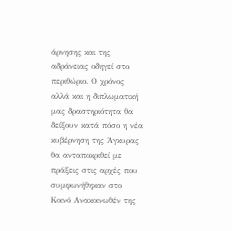άρνησης και της αδράνειας οδηγεί στο περιθώριο. Ο χρόνος αλλά και η διπλωματική μας δραστηριότητα θα δείξουν κατά πόσο η νέα κυβέρνηση της Άγκυρας θα ανταποκριθεί με πράξεις στις αρχές που συμφωνήθηκαν στο Κοινό Ανακοινωθέν της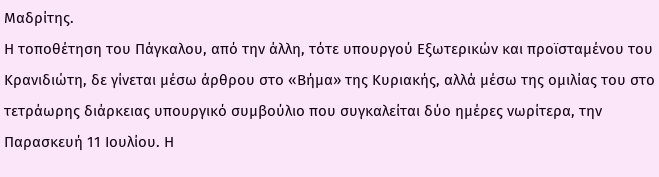Μαδρίτης.
Η τοποθέτηση του Πάγκαλου, από την άλλη, τότε υπουργού Εξωτερικών και προϊσταμένου του Κρανιδιώτη, δε γίνεται μέσω άρθρου στο «Βήμα» της Κυριακής, αλλά μέσω της ομιλίας του στο τετράωρης διάρκειας υπουργικό συμβούλιο που συγκαλείται δύο ημέρες νωρίτερα, την Παρασκευή 11 Ιουλίου. Η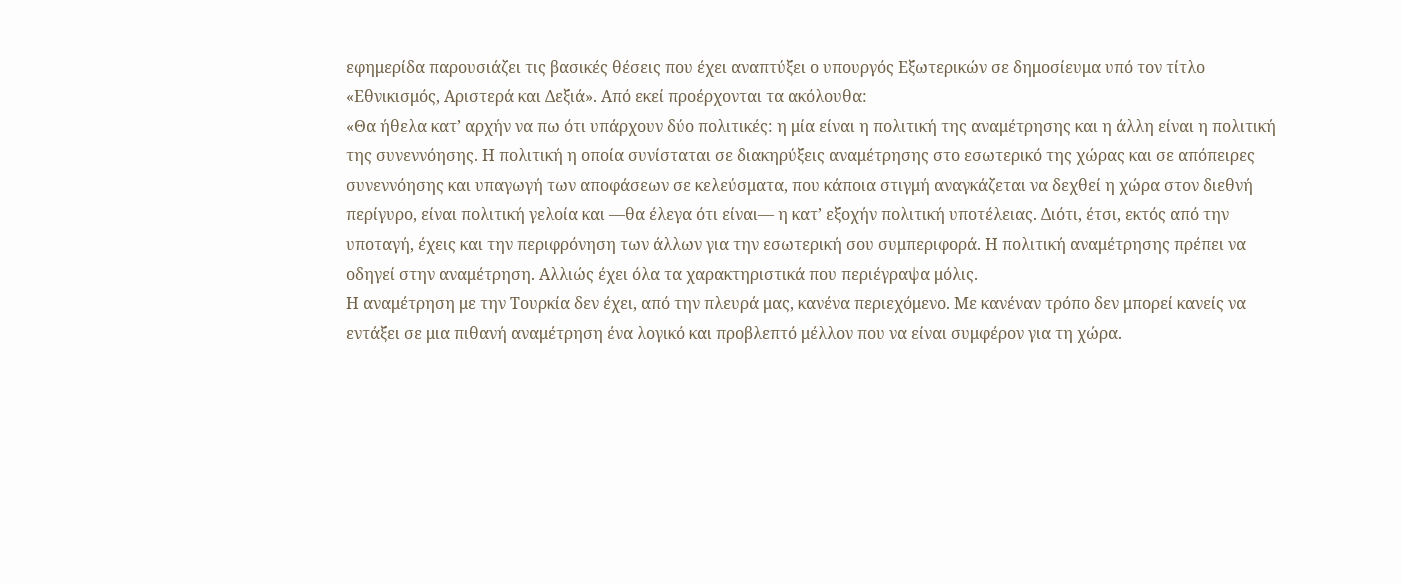εφημερίδα παρουσιάζει τις βασικές θέσεις που έχει αναπτύξει ο υπουργός Εξωτερικών σε δημοσίευμα υπό τον τίτλο «Εθνικισμός, Αριστερά και Δεξιά». Από εκεί προέρχονται τα ακόλουθα:
«Θα ήθελα κατ’ αρχήν να πω ότι υπάρχουν δύο πολιτικές: η μία είναι η πολιτική της αναμέτρησης και η άλλη είναι η πολιτική της συνεννόησης. Η πολιτική η οποία συνίσταται σε διακηρύξεις αναμέτρησης στο εσωτερικό της χώρας και σε απόπειρες συνεννόησης και υπαγωγή των αποφάσεων σε κελεύσματα, που κάποια στιγμή αναγκάζεται να δεχθεί η χώρα στον διεθνή περίγυρο, είναι πολιτική γελοία και —θα έλεγα ότι είναι— η κατ’ εξοχήν πολιτική υποτέλειας. Διότι, έτσι, εκτός από την υποταγή, έχεις και την περιφρόνηση των άλλων για την εσωτερική σου συμπεριφορά. Η πολιτική αναμέτρησης πρέπει να οδηγεί στην αναμέτρηση. Αλλιώς έχει όλα τα χαρακτηριστικά που περιέγραψα μόλις.
Η αναμέτρηση με την Τουρκία δεν έχει, από την πλευρά μας, κανένα περιεχόμενο. Με κανέναν τρόπο δεν μπορεί κανείς να εντάξει σε μια πιθανή αναμέτρηση ένα λογικό και προβλεπτό μέλλον που να είναι συμφέρον για τη χώρα.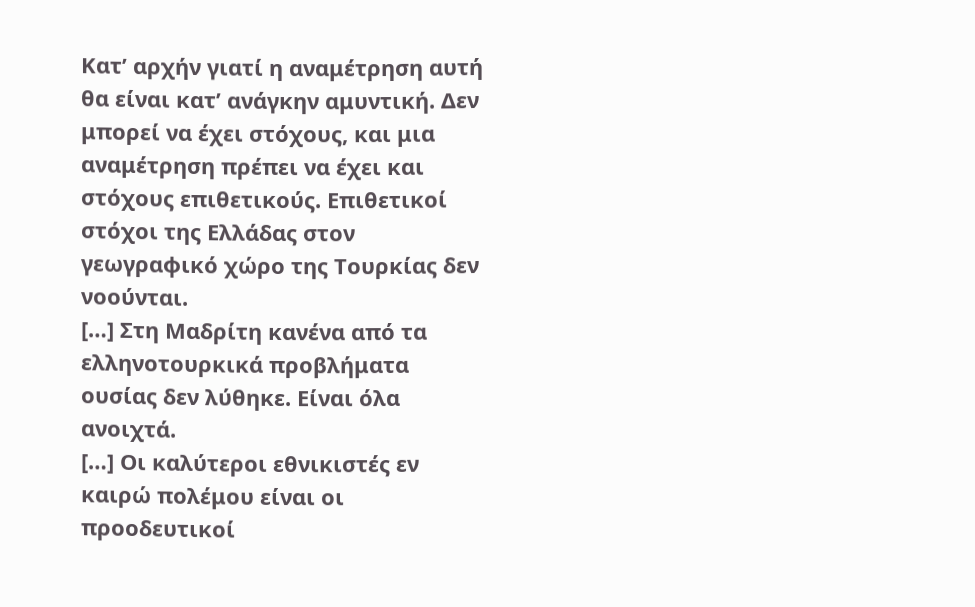Κατ’ αρχήν γιατί η αναμέτρηση αυτή θα είναι κατ’ ανάγκην αμυντική. Δεν μπορεί να έχει στόχους, και μια αναμέτρηση πρέπει να έχει και στόχους επιθετικούς. Επιθετικοί στόχοι της Ελλάδας στον γεωγραφικό χώρο της Τουρκίας δεν νοούνται.
[…] Στη Μαδρίτη κανένα από τα ελληνοτουρκικά προβλήματα ουσίας δεν λύθηκε. Είναι όλα ανοιχτά.
[…] Οι καλύτεροι εθνικιστές εν καιρώ πολέμου είναι οι προοδευτικοί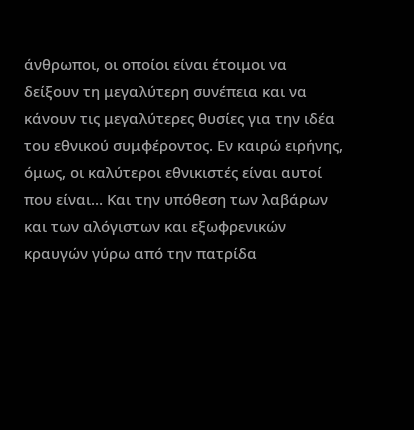άνθρωποι, οι οποίοι είναι έτοιμοι να δείξουν τη μεγαλύτερη συνέπεια και να κάνουν τις μεγαλύτερες θυσίες για την ιδέα του εθνικού συμφέροντος. Εν καιρώ ειρήνης, όμως, οι καλύτεροι εθνικιστές είναι αυτοί που είναι… Και την υπόθεση των λαβάρων και των αλόγιστων και εξωφρενικών κραυγών γύρω από την πατρίδα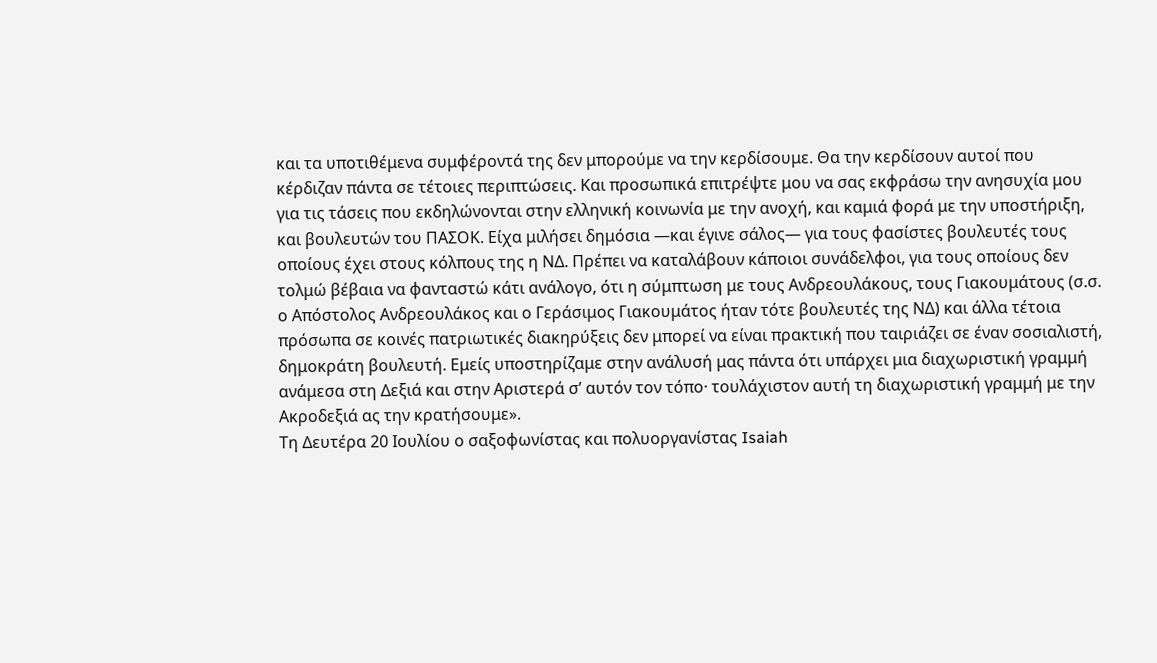και τα υποτιθέμενα συμφέροντά της δεν μπορούμε να την κερδίσουμε. Θα την κερδίσουν αυτοί που κέρδιζαν πάντα σε τέτοιες περιπτώσεις. Και προσωπικά επιτρέψτε μου να σας εκφράσω την ανησυχία μου για τις τάσεις που εκδηλώνονται στην ελληνική κοινωνία με την ανοχή, και καμιά φορά με την υποστήριξη, και βουλευτών του ΠΑΣΟΚ. Είχα μιλήσει δημόσια —και έγινε σάλος— για τους φασίστες βουλευτές τους οποίους έχει στους κόλπους της η ΝΔ. Πρέπει να καταλάβουν κάποιοι συνάδελφοι, για τους οποίους δεν τολμώ βέβαια να φανταστώ κάτι ανάλογο, ότι η σύμπτωση με τους Ανδρεουλάκους, τους Γιακουμάτους (σ.σ. ο Απόστολος Ανδρεουλάκος και ο Γεράσιμος Γιακουμάτος ήταν τότε βουλευτές της ΝΔ) και άλλα τέτοια πρόσωπα σε κοινές πατριωτικές διακηρύξεις δεν μπορεί να είναι πρακτική που ταιριάζει σε έναν σοσιαλιστή, δημοκράτη βουλευτή. Εμείς υποστηρίζαμε στην ανάλυσή μας πάντα ότι υπάρχει μια διαχωριστική γραμμή ανάμεσα στη Δεξιά και στην Αριστερά σ’ αυτόν τον τόπο· τουλάχιστον αυτή τη διαχωριστική γραμμή με την Ακροδεξιά ας την κρατήσουμε».
Τη Δευτέρα 20 Ιουλίου ο σαξοφωνίστας και πολυοργανίστας Isaiah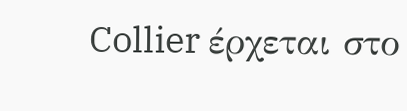Collier έρχεται στο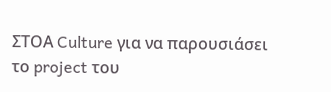ΣΤΟΑ Culture για να παρουσιάσει το project του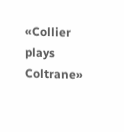«Collier plays Coltrane»